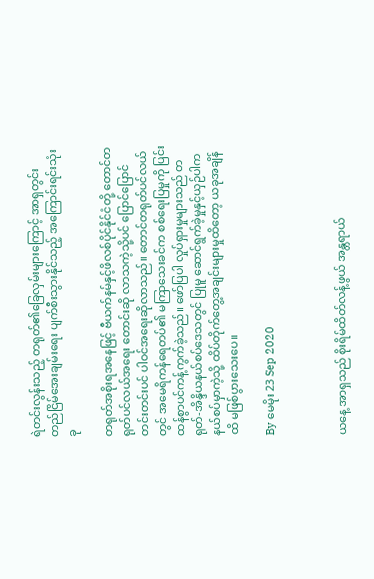ရဲတင်းလွန်းသည့် တရုတ်၏ခြေလှမ်းများကြောင့် အာရှတွင်းတည်ငြိမ်အေးချမ်းရေး ပျက်စီးသွားနိုင်သည့် အကြောင်းရင်းသုံးခု

တရုတ်အစိုးရအနေဖြင့် ဗီယက်နမ်နှင့်ဖိလစ်ပိုင်နိုင်ငံတို့ တောင်တရုတ်ပင်လယ်အရေး တောင်းဆို လာသကဲ့သို့ပင် ပြောင်ပြောင်တင်းတင်းပင် ပါဝင်အရေးဆိုလာသည်။ တောင်တရုတ်ပင်လယ်တွင် အမေရိကန်ရေတပ်၏ မကြာသေးခင်က စစ်ရေးပြမှုကို ပြင်းထန်စွာပင်ကန့်ကွက်ခဲ့သည်။ ဖော်ပြပါ လှုပ်ရှားမှုများသည် တရုတ်-အိန္ဒိယနယ်စပ်ဒေသတွင် ပြုမူ ဆောင်ရွက်ခဲ့မှုနှင့်ယှဉ်ပါက နယ်စပ်မှာကဲ့သို့ ထိပ်တိုက်တွေ့အချင်းများမှုထိတော့ ယခုအချိန်ထိ မဖြစ်ပွားသေးပေ။

By မေမိုး 23 Sep 2020



ယနေ့ အာရှသည် စိုးရိမ်ထိတ်လန့်ဖွယ် အန္တရာယ်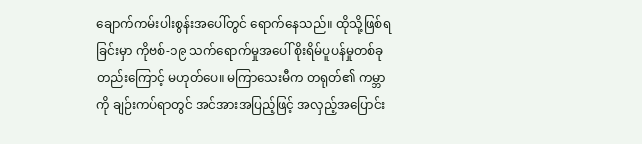ချောက်ကမ်းပါးစွန်းအပေါ်တွင် ရောက်နေသည်။ ထိုသို့ဖြစ်ရခြင်းမှာ ကိုဗစ်-၁၉ သက်ရောက်မှုအပေါ် စိုးရိမ်ပူပန်မှုတစ်ခုတည်းကြောင့် မဟုတ်ပေ။ မကြာသေးမီက တရုတ်၏ ကမ္ဘာကို ချဉ်းကပ်ရာတွင် အင်အားအပြည့်ဖြင့် အလှည့်အပြောင်း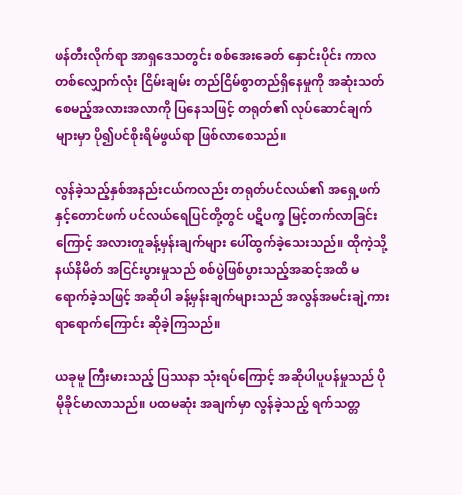ဖန်တီးလိုက်ရာ အာရှဒေသတွင်း စစ်အေးခေတ် နှောင်းပိုင်း ကာလတစ်လျှောက်လုံး ငြိမ်းချမ်း တည်ငြိမ်စွာတည်ရှိနေမှုကို အဆုံးသတ်စေမည့်အလားအလာကို ပြနေသဖြင့် တရုတ်၏ လုပ်ဆောင်ချက်များမှာ ပို၍ပင်စိုးရိမ်ဖွယ်ရာ ဖြစ်လာစေသည်။

လွန်ခဲ့သည့်နှစ်အနည်းငယ်ကလည်း တရုတ်ပင်လယ်၏ အရှေ့ဖက်နှင့်တောင်ဖက် ပင်လယ်ရေပြင်တို့တွင် ပဋိပက္ခ မြင့်တက်လာခြင်းကြောင့် အလားတူခန့်မှန်းချက်များ ပေါ်ထွက်ခဲ့သေးသည်။ ထိုကဲ့သို့ နယ်နိမိတ် အငြင်းပွားမှုသည် စစ်ပွဲဖြစ်ပွားသည့်အဆင့်အထိ မရောက်ခဲ့သဖြင့် အဆိုပါ ခန့်မှန်းချက်များသည် အလွန်အမင်းချဲ့ကားရာရောက်ကြောင်း ဆိုခဲ့ကြသည်။

ယခုမူ ကြီးမားသည့် ပြဿနာ သုံးရပ်ကြောင့် အဆိုပါပူပန်မှုသည် ပိုမိုခိုင်မာလာသည်။ ပထမဆုံး အချက်မှာ လွန်ခဲ့သည့် ရက်သတ္တ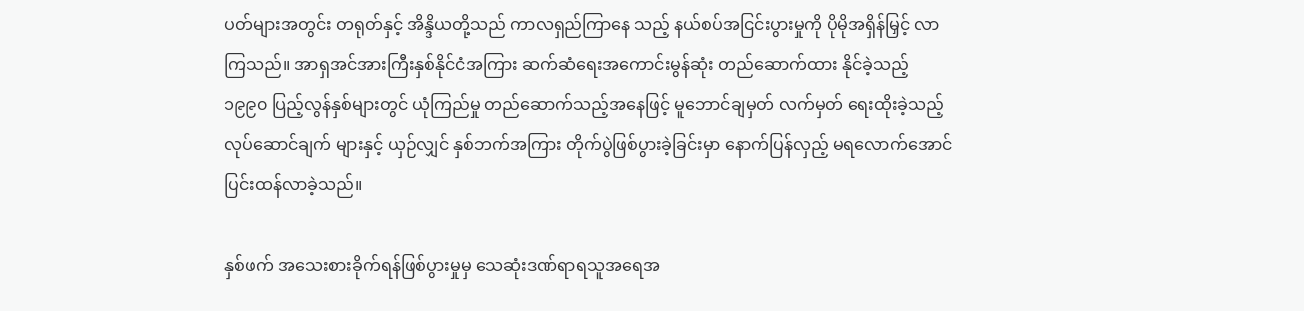ပတ်များအတွင်း တရုတ်နှင့် အိန္ဒိယတို့သည် ကာလရှည်ကြာနေ သည့် နယ်စပ်အငြင်းပွားမှုကို ပိုမိုအရှိန်မြှင့် လာကြသည်။ အာရှအင်အားကြီးနှစ်နိုင်ငံအကြား ဆက်ဆံရေးအကောင်းမွန်ဆုံး တည်ဆောက်ထား နိုင်ခဲ့သည့် ၁၉၉၀ ပြည့်လွန်နှစ်များတွင် ယုံကြည်မှု တည်ဆောက်သည့်အနေဖြင့် မူဘောင်ချမှတ် လက်မှတ် ရေးထိုးခဲ့သည့် လုပ်ဆောင်ချက် များနှင့် ယှဉ်လျှင် နှစ်ဘက်အကြား တိုက်ပွဲဖြစ်ပွားခဲ့ခြင်းမှာ နောက်ပြန်လှည့် မရလောက်အောင်ပြင်းထန်လာခဲ့သည်။

နှစ်ဖက် အသေးစားခိုက်ရန်ဖြစ်ပွားမှုမှ သေဆုံးဒဏ်ရာရသူအရေအ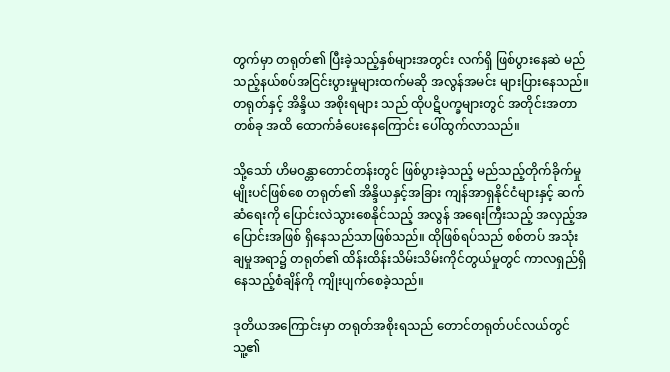တွက်မှာ တရုတ်၏ ပြီးခဲ့သည့်နှစ်များအတွင်း လက်ရှိ ဖြစ်ပွားနေဆဲ မည်သည့်နယ်စပ်အငြင်းပွားမှုများထက်မဆို အလွန်အမင်း များပြားနေသည်။ တရုတ်နှင့် အိန္ဒိယ အစိုးရများ သည် ထိုပဋိပက္ခများတွင် အတိုင်းအတာတစ်ခု အထိ ထောက်ခံပေးနေကြောင်း ပေါ်ထွက်လာသည်။

သို့သော် ဟိမဝန္တာတောင်တန်းတွင် ဖြစ်ပွားခဲ့သည့် မည်သည့်တိုက်ခိုက်မှုမျိုးပင်ဖြစ်စေ တရုတ်၏ အိန္ဒိယနှင့်အခြား ကျန်အာရှနိုင်ငံများနှင့် ဆက်ဆံရေးကို ပြောင်းလဲသွားစေနိုင်သည့် အလွန် အရေးကြီးသည့် အလှည့်အပြောင်းအဖြစ် ရှိနေသည်သာဖြစ်သည်။ ထိုဖြစ်ရပ်သည် စစ်တပ် အသုံး ချမှုအရာ၌ တရုတ်၏ ထိန်းထိန်းသိမ်းသိမ်းကိုင်တွယ်မှုတွင် ကာလရှည်ရှိနေသည့်စံချိန်ကို ကျိုးပျက်စေခဲ့သည်။

ဒုတိယအကြောင်းမှာ တရုတ်အစိုးရသည် တောင်တရုတ်ပင်လယ်တွင် သူ့၏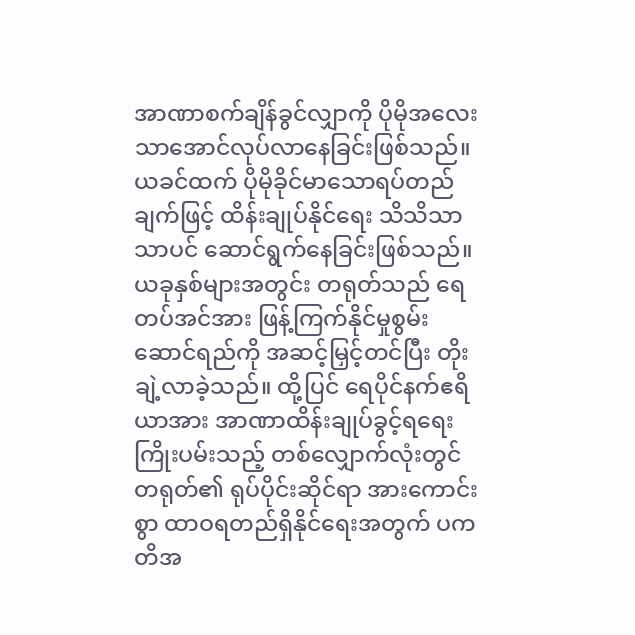အာဏာစက်ချိန်ခွင်လျှာကို ပိုမိုအလေး သာအောင်လုပ်လာနေခြင်းဖြစ်သည်။ ယခင်ထက် ပိုမိုခိုင်မာသောရပ်တည်ချက်ဖြင့် ထိန်းချုပ်နိုင်ရေး သိသိသာသာပင် ဆောင်ရွက်နေခြင်းဖြစ်သည်။ ယခုနှစ်များအတွင်း တရုတ်သည် ရေတပ်အင်အား ဖြန့်ကြက်နိုင်မှုစွမ်းဆောင်ရည်ကို အဆင့်မြှင့်တင်ပြီး တိုးချဲ့လာခဲ့သည်။ ထို့ပြင် ရေပိုင်နက်ဧရိယာအား အာဏာထိန်းချုပ်ခွင့်ရရေး ကြိုးပမ်းသည့် တစ်လျှောက်လုံးတွင် တရုတ်၏ ရုပ်ပိုင်းဆိုင်ရာ အားကောင်းစွာ ထာဝရတည်ရှိနိုင်ရေးအတွက် ပကတိအ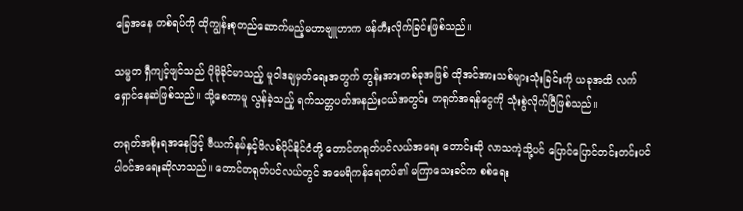ခြေအနေ တစ်ရပ်ကို ထိုကျွန်းစုတည်ဆောက်မည့်မဟာဗျူဟာက ဖန်တီးလိုက်ခြင်းဖြစ်သည်။

သမ္မတ ရှီကျင့်ဖျင်သည် ပိုမိုခိုင်မာသည့် မူဝါဒချမှတ်ရေးအတွက် တွန်းအားတစ်ခုအဖြစ် ထိုအင်အားသစ်များသုံးခြင်းကို ယခုအထိ လက်ရှောင်နေဆဲဖြစ်သည်။ သို့စေကာမူ လွန်ခဲ့သည့် ရက်သတ္တပတ်အနည်းငယ်အတွင်း တရုတ်အရန်ငွေကို သုံးစွဲလိုက်ပြီဖြစ်သည်။

တရုတ်အစိုးရအနေဖြင့် ဗီယက်နမ်နှင့်ဖိလစ်ပိုင်နိုင်ငံတို့ တောင်တရုတ်ပင်လယ်အရေး တောင်းဆို လာသကဲ့သို့ပင် ပြောင်ပြောင်တင်းတင်းပင် ပါဝင်အရေးဆိုလာသည်။ တောင်တရုတ်ပင်လယ်တွင် အမေရိကန်ရေတပ်၏ မကြာသေးခင်က စစ်ရေး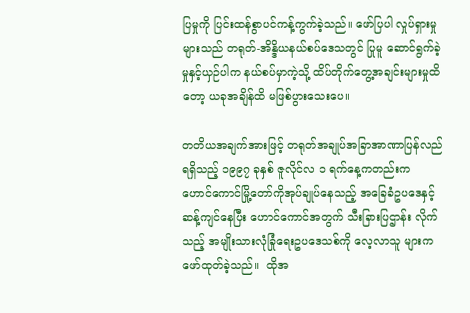ပြမှုကို ပြင်းထန်စွာပင်ကန့်ကွက်ခဲ့သည်။ ဖော်ပြပါ လှုပ်ရှားမှုများသည် တရုတ်-အိန္ဒိယနယ်စပ်ဒေသတွင် ပြုမူ ဆောင်ရွက်ခဲ့မှုနှင့်ယှဉ်ပါက နယ်စပ်မှာကဲ့သို့ ထိပ်တိုက်တွေ့အချင်းများမှုထိတော့ ယခုအချိန်ထိ မဖြစ်ပွားသေးပေ။

တတိယအချက်အားဖြင့် တရုတ်အချုပ်အခြာအာဏာပြန်လည်ရရှိသည့် ၁၉၉၇ ခုနှစ် ဇူလိုင်လ ၁ ရက်နေ့ကတည်းက ဟောင်ကောင်မြို့တော်ကိုအုပ်ချုပ်နေသည့် အခြေခံဥပဒေနှင့် ဆန့်ကျင်နေပြီး ဟောင်ကောင်အတွက် သီးခြားပြဌာန်း လိုက်သည့် အမျိုးသားလုံခြုံရေးဥပဒေသစ်ကို လေ့လာသူ များက ဖော်ထုတ်ခဲ့သည်။  ထိုအ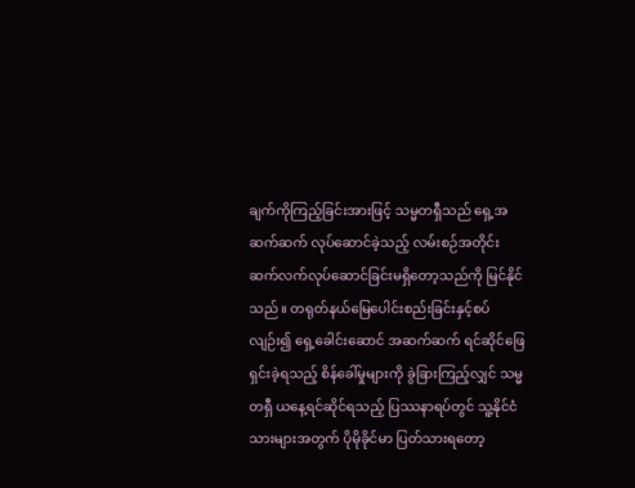ချက်ကိုကြည့်ခြင်းအားဖြင့် သမ္မတရှီသည် ရှေ့အဆက်ဆက် လုပ်ဆောင်ခဲ့သည့် လမ်းစဉ်အတိုင်း ဆက်လက်လုပ်ဆောင်ခြင်းမရှိတော့သည်ကို မြင်နိုင်သည်။ တရုတ်နယ်မြေပေါင်းစည်းခြင်းနှင့်စပ်လျဉ်း၍ ရှေ့ခေါင်းဆောင် အဆက်ဆက် ရင်ဆိုင်ဖြေရှင်းခဲ့ရသည့် စိန်ခေါ်မှုများကို ခွဲခြားကြည့်လျှင် သမ္မတရှီ ယနေ့ရင်ဆိုင်ရသည့် ပြဿနာရပ်တွင် သူ့နိုင်ငံသားများအတွက် ပိုမိုခိုင်မာ ပြတ်သားရတော့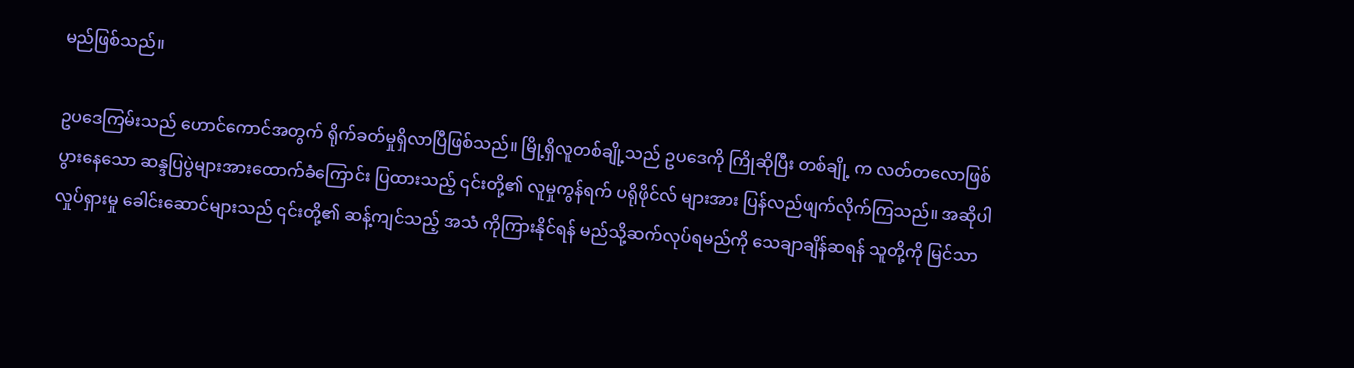မည်ဖြစ်သည်။

ဥပဒေကြမ်းသည် ဟောင်ကောင်အတွက် ရိုက်ခတ်မှုရှိလာပြီဖြစ်သည်။ မြို့ရှိလူတစ်ချို့သည် ဥပဒေကို ကြိုဆိုပြီး တစ်ချို့ က လတ်တလောဖြစ်ပွားနေသော ဆန္ဒပြပွဲများအားထောက်ခံကြောင်း ပြထားသည့် ၎င်းတို့၏ လူမှုကွန်ရက် ပရိုဖိုင်လ် များအား ပြန်လည်ဖျက်လိုက်ကြသည်။ အဆိုပါ လှုပ်ရှားမှု ခေါင်းဆောင်များသည် ၎င်းတို့၏ ဆန့်ကျင်သည့် အသံ ကိုကြားနိုင်ရန် မည်သို့ဆက်လုပ်ရမည်ကို သေချာချိန်ဆရန် သူတို့ကို မြင်သာ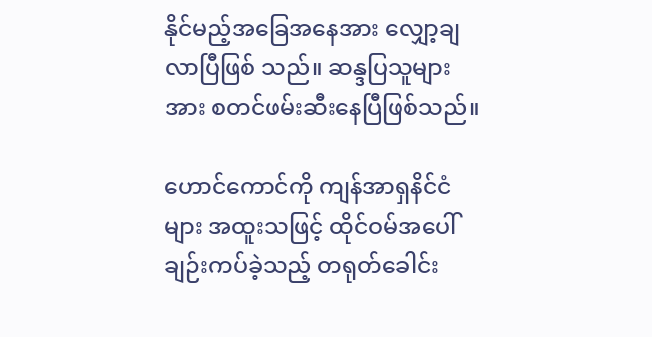နိုင်မည့်အခြေအနေအား လျှော့ချ လာပြီဖြစ် သည်။ ဆန္ဒပြသူများအား စတင်ဖမ်းဆီးနေပြီဖြစ်သည်။

ဟောင်ကောင်ကို ကျန်အာရှနိင်ငံများ အထူးသဖြင့် ထိုင်ဝမ်အပေါ် ချဉ်းကပ်ခဲ့သည့် တရုတ်ခေါင်း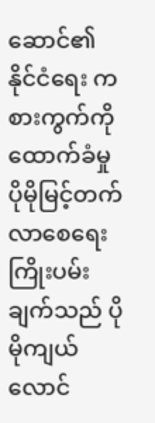ဆောင်၏ နိုင်ငံရေး ကစားကွက်ကို ထောက်ခံမှုပိုမိုမြင့်တက်လာစေရေး ကြိုးပမ်းချက်သည် ပိုမိုကျယ်လောင်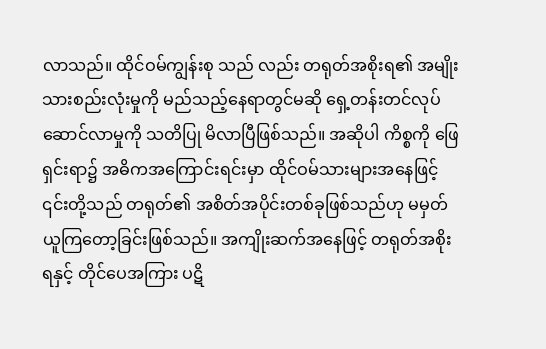လာသည်။ ထိုင်ဝမ်ကျွန်းစု သည် လည်း တရုတ်အစိုးရ၏ အမျိုးသားစည်းလုံးမှုကို မည်သည့်နေရာတွင်မဆို ရှေ့တန်းတင်လုပ်ဆောင်လာမှုကို သတိပြု မိလာပြီဖြစ်သည်။ အဆိုပါ ကိစ္စကို ဖြေရှင်းရာ၌ အဓိကအကြောင်းရင်းမှာ ထိုင်ဝမ်သားများအနေဖြင့် ၎င်းတို့သည် တရုတ်၏ အစိတ်အပိုင်းတစ်ခုဖြစ်သည်ဟု မမှတ်ယူကြတော့ခြင်းဖြစ်သည်။ အကျိုးဆက်အနေဖြင့် တရုတ်အစိုးရနှင့် တိုင်ပေအကြား ပဋိ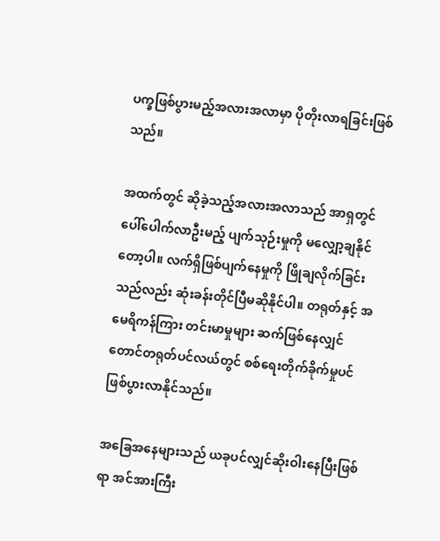ပက္ခဖြစ်ပွားမည့်အလားအလာမှာ ပိုတိုးလာရခြင်းဖြစ်သည်။

အထက်တွင် ဆိုခဲ့သည့်အလားအလာသည် အာရှတွင် ပေါ်ပေါက်လာဦးမည့် ပျက်သုဉ်းမှုကို မလျှော့ချနိုင်တော့ပါ။ လက်ရှိဖြစ်ပျက်နေမှုကို ဖြိုချလိုက်ခြင်းသည်လည်း ဆုံးခန်းတိုင်ပြီမဆိုနိုင်ပါ။ တရုတ်နှင့် အမေရိကန်ကြား တင်းမာမှုများ ဆက်ဖြစ်နေလျှင် တောင်တရုတ်ပင်လယ်တွင် စစ်ရေးတိုက်ခိုက်မှုပင် ဖြစ်ပွားလာနိုင်သည်။

အခြေအနေများသည် ယခုပင်လျှင်ဆိုးဝါးနေပြီးဖြစ်ရာ အင်အားကြီး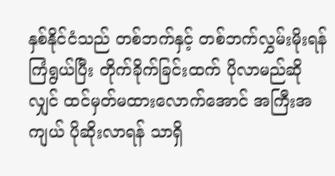နှစ်နိုင်ငံသည် တစ်ဘက်နှင့် တစ်ဘက်လွှမ်းမိုးရန် ကြံရွယ်ပြီး တိုက်ခိုက်ခြင်းထက် ပိုလာမည်ဆိုလျှင် ထင်မှတ်မထားလောက်အောင် အကြီးအကျယ် ပိုဆိုးလာရန် သာရှိ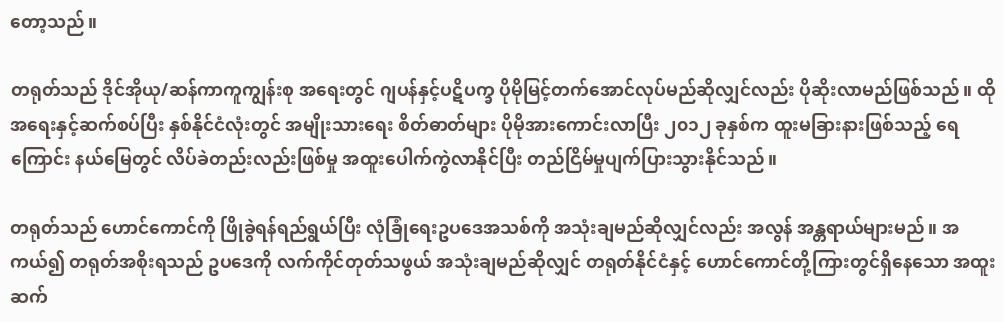တော့သည်။

တရုတ်သည် ဒိုင်အိုယု/ဆန်ကာကူကျွန်းစု အရေးတွင် ဂျပန်နှင့်ပဋိပက္ခ ပိုမိုမြင့်တက်အောင်လုပ်မည်ဆိုလျှင်လည်း ပိုဆိုးလာမည်ဖြစ်သည်။ ထိုအရေးနှင့်ဆက်စပ်ပြီး နှစ်နိုင်ငံလုံးတွင် အမျိုးသားရေး စိတ်ဓာတ်များ ပိုမိုအားကောင်းလာပြီး ၂၀၁၂ ခုနှစ်က ထူးမခြားနားဖြစ်သည့် ရေကြောင်း နယ်မြေတွင် လိပ်ခဲတည်းလည်းဖြစ်မှု အထူးပေါက်ကွဲလာနိုင်ပြီး တည်ငြိမ်မှုပျက်ပြားသွားနိုင်သည်။

တရုတ်သည် ဟောင်ကောင်ကို ဖြိုခွဲရန်ရည်ရွယ်ပြီး လုံခြုံရေးဥပဒေအသစ်ကို အသုံးချမည်ဆိုလျှင်လည်း အလွန် အန္တရာယ်များမည်။ အကယ်၍ တရုတ်အစိုးရသည် ဥပဒေကို လက်ကိုင်တုတ်သဖွယ် အသုံးချမည်ဆိုလျှင် တရုတ်နိုင်ငံနှင့် ဟောင်ကောင်တို့ကြားတွင်ရှိနေသော အထူးဆက်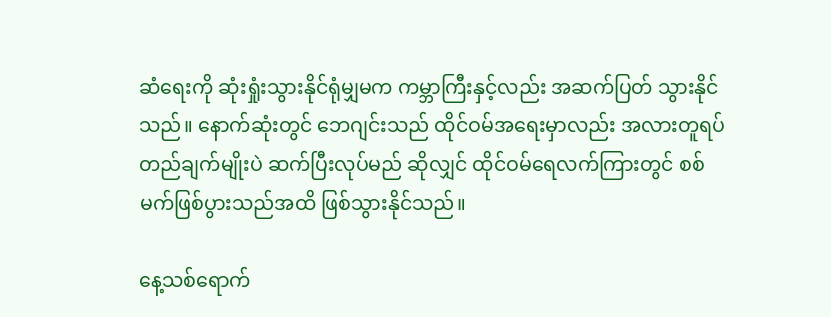ဆံရေးကို ဆုံးရှုံးသွားနိုင်ရုံမျှမက ကမ္ဘာကြီးနှင့်လည်း အဆက်ပြတ် သွားနိုင်သည်။ နောက်ဆုံးတွင် ဘေဂျင်းသည် ထိုင်ဝမ်အရေးမှာလည်း အလားတူရပ်တည်ချက်မျိုးပဲ ဆက်ပြီးလုပ်မည် ဆိုလျှင် ထိုင်ဝမ်ရေလက်ကြားတွင် စစ်မက်ဖြစ်ပွားသည်အထိ ဖြစ်သွားနိုင်သည်။

နေ့သစ်ရောက်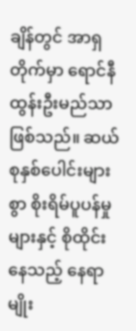ချိန်တွင် အာရှတိုက်မှာ ရောင်နီထွန်းဦးမည်သာ ဖြစ်သည်။ ဆယ်စုနှစ်ပေါင်းများစွာ စိုးရိမ်ပူပန်မှုများနှင့် စိုထိုင်းနေသည့် နေရာမျိုး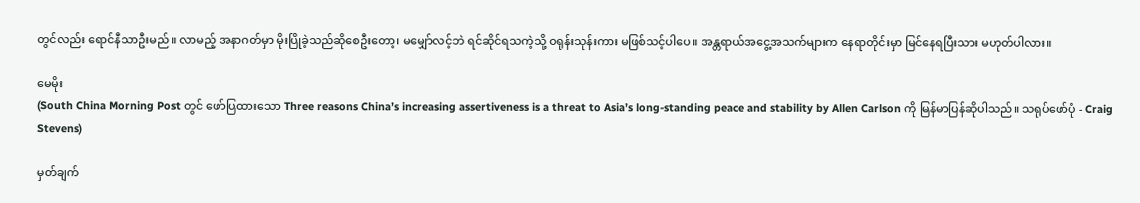တွင်လည်း ရောင်နီသာဦးမည်။ လာမည့် အနာဂတ်မှာ မိုးပြိုခဲ့သည်ဆိုစေဦးတော့၊ မမျှော်လင့်ဘဲ ရင်ဆိုင်ရသကဲ့သို့ ဝရုန်းသုန်းကား မဖြစ်သင့်ပါပေ။ အန္တရာယ်အငွေ့အသက်များက နေရာတိုင်းမှာ မြင်နေရပြီးသား မဟုတ်ပါလား။

မေမိုး
(South China Morning Post တွင် ဖော်ပြထားသော Three reasons China’s increasing assertiveness is a threat to Asia’s long-standing peace and stability by Allen Carlson ကို မြန်မာပြန်ဆိုပါသည်။ သရုပ်ဖော်ပုံ - Craig Stevens)

မှတ်ချက်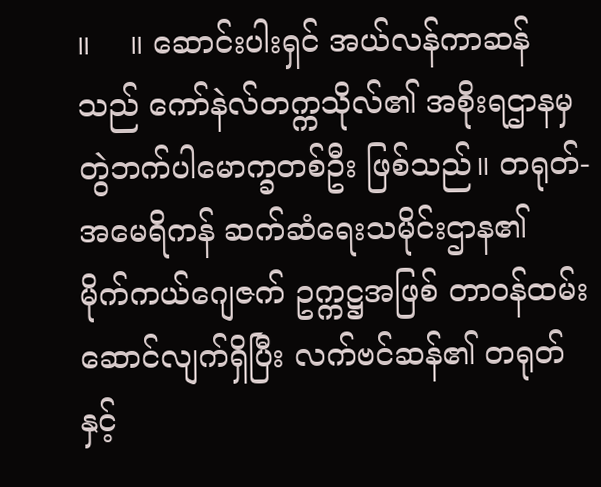။    ။ ဆောင်းပါးရှင် အယ်လန်ကာဆန်သည် ကော်နဲလ်တက္ကသိုလ်၏ အစိုးရဌာနမှ တွဲဘက်ပါမောက္ခတစ်ဦး ဖြစ်သည်။ တရုတ်-အမေရိကန် ဆက်ဆံရေးသမိုင်းဌာန၏  မိုက်ကယ်ဂျေဇက် ဥက္ကဋ္ဌအဖြစ် တာဝန်ထမ်းဆောင်လျက်ရှိပြီး လက်ဗင်ဆန်၏ တရုတ်နှင့်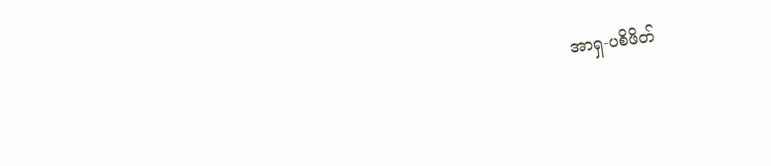အာရှ-ပစိဖိတ်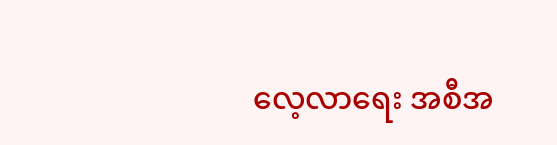လေ့လာရေး အစီအ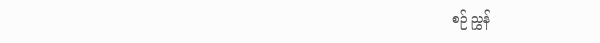စဉ် ညွှန်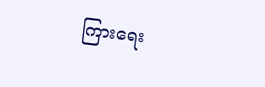ကြားရေး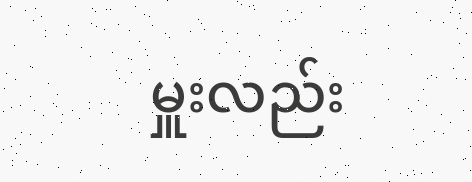မှူးလည်း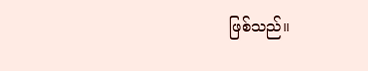ဖြစ်သည်။